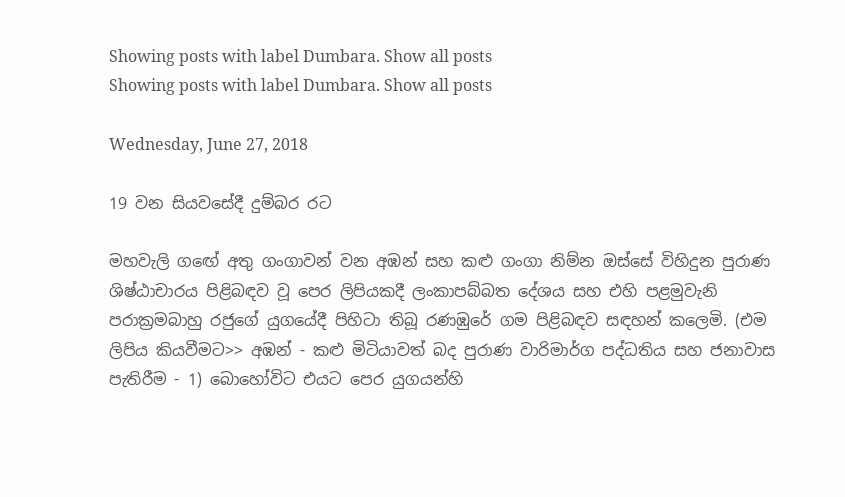Showing posts with label Dumbara. Show all posts
Showing posts with label Dumbara. Show all posts

Wednesday, June 27, 2018

19 වන සියවසේදී දුම්බර රට

මහවැලි ගඟේ අතු ගංගාවන් වන අඹන් සහ කළු ගංගා නිම්න ඔස්සේ විහිදුන පුරාණ ශිෂ්ඨාචාරය පිළිබඳව වූ පෙර ලිපියකදී ලංකාපබ්බත දේශය සහ එහි පළමුවැනි පරාක්‍රමබාහු රජුගේ යුගයේදී පිහිටා තිබූ රණඹුරේ ගම පිළිබඳව සඳහන් කලෙමි. (එම ලිපිය කියවීමට>> අඹන් - කළු මිටියාවත් බද පුරාණ වාරිමාර්ග පද්ධතිය සහ ජනාවාස පැතිරීම - 1) බොහෝවිට එයට පෙර යුගයන්හි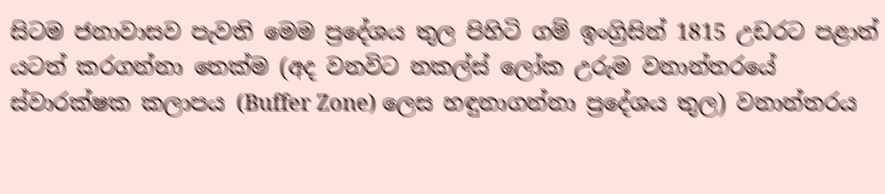සිටම ජනාවාසව පැවති මෙම ප්‍රදේශය තුල පිහිටි ගම් ඉංග්‍රිසින් 1815 උඩරට පළාත් යටත් කරගන්නා තෙක්ම (අද වනවිට නකල්ස් ලෝක උරුම වනාන්තරයේ ස්වාරක්ෂක කලාපය (Buffer Zone) ලෙස හඳුනාගන්නා ප්‍රදේශය තුල) වනාන්තරය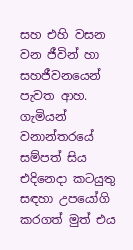සහ එහි වසන වන ජීවින් හා සහජීවනයෙන් පැවත ආහ. ගැමියන් වනාන්තරයේ සම්පත් සිය එදිනෙදා කටයුතු සඳහා උපයෝගි කරගත් මුත් එය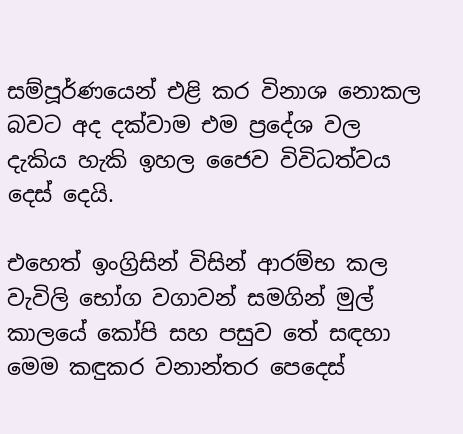සම්පූර්ණයෙන් එළි කර විනාශ නොකල බවට අද දක්වාම එම ප්‍රදේශ වල දැකිය හැකි ඉහල ජෛව විවිධත්වය දෙස් දෙයි.

එහෙත් ඉංග්‍රිසින් විසින් ආරම්භ කල වැවිලි භෝග වගාවන් සමගින් මුල් කාලයේ කෝපි සහ පසුව තේ සඳහා මෙම කඳුකර වනාන්තර පෙදෙස්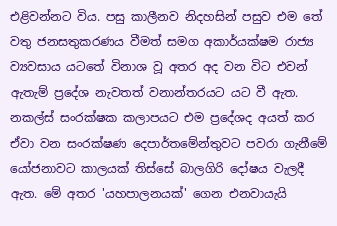එළිවන්නට විය. පසු කාලීනව නිදහසින් පසුව එම තේ වතු ජනසතුකරණය වීමත් සමග අකාර්යක්ෂම රාජ්‍ය ව්‍යවසාය යටතේ විනාශ වූ අතර අද වන විට එවන් ඇතැම් ප්‍රදේශ නැවතත් වනාන්තරයට යට වී ඇත. නකල්ස් සංරක්ෂක කලාපයට එම ප්‍රදේශද අයත් කර ඒවා වන සංරක්ෂණ දෙපාර්තමේන්තුවට පවරා ගැනීමේ යෝජනාවට කාලයක් තිස්සේ බාලගිරි දෝෂය වැලදී ඇත. මේ අතර 'යහපාලනයක්' ගෙන එනවායැයි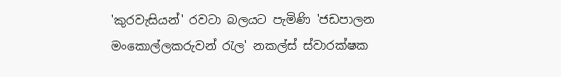'කුරවැසියන්' රවටා බලයට පැමිණි 'ජඩපාලන මංකොල්ලකරුවන් රැල' නකල්ස් ස්වාරක්ෂක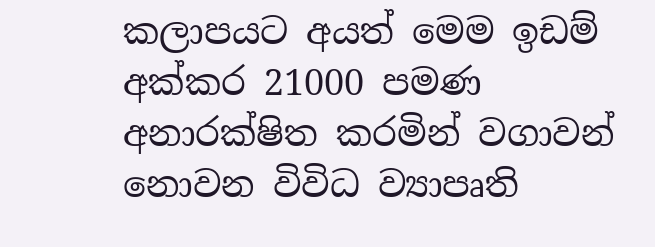කලාපයට අයත් මෙම ඉඩම් අක්කර 21000 පමණ අනාරක්ෂිත කරමින් වගාවන් නොවන විවිධ ව්‍යාපෘති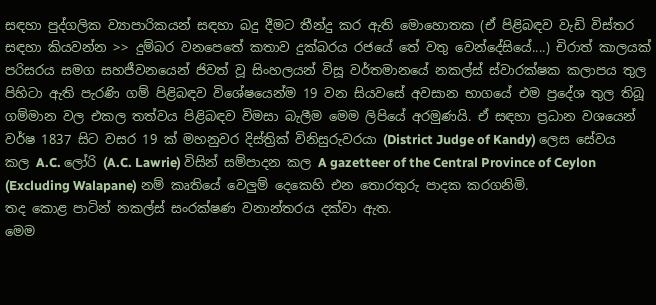සඳහා පුද්ගලික ව්‍යාපාරිකයන් සඳහා බදු දීමට තීන්දු කර ඇති මොහොතක (ඒ පිළිබඳව වැඩි විස්තර සඳහා කියවන්න >> දුම්බර වනපෙතේ කතාව දුක්‌බරය රජයේ තේ වතු වෙන්දේසියේ....) චිරාත් කාලයක් පරිසරය සමග සහජීවනයෙන් ජිවත් වූ සිංහලයන් විසූ වර්තමානයේ නකල්ස් ස්වාරක්ෂක කලාපය තුල පිහිටා ඇති පැරණි ගම් පිළිබඳව විශේෂයෙන්ම 19 වන සියවසේ අවසාන භාගයේ එම ප්‍රදේශ තුල තිබූ ගම්මාන වල එකල තත්වය පිළිබඳව විමසා බැලීම මෙම ලිපියේ අරමුණයි. ඒ සඳහා ප්‍රධාන වශයෙන් වර්ෂ 1837 සිට වසර 19 ක් මහනුවර දිස්ත්‍රික් විනිසුරුවරයා (District Judge of Kandy) ලෙස සේවය කල A.C. ලෝරි (A.C. Lawrie) විසින් සම්පාදන කල A gazetteer of the Central Province of Ceylon (Excluding Walapane) නම් කෘතියේ වෙලුම් දෙකෙහි එන තොරතුරු පාදක කරගනිමි.
තද කොළ පාටින් නකල්ස් සංරක්ෂණ වනාන්තරය දක්වා ඇත.
මෙම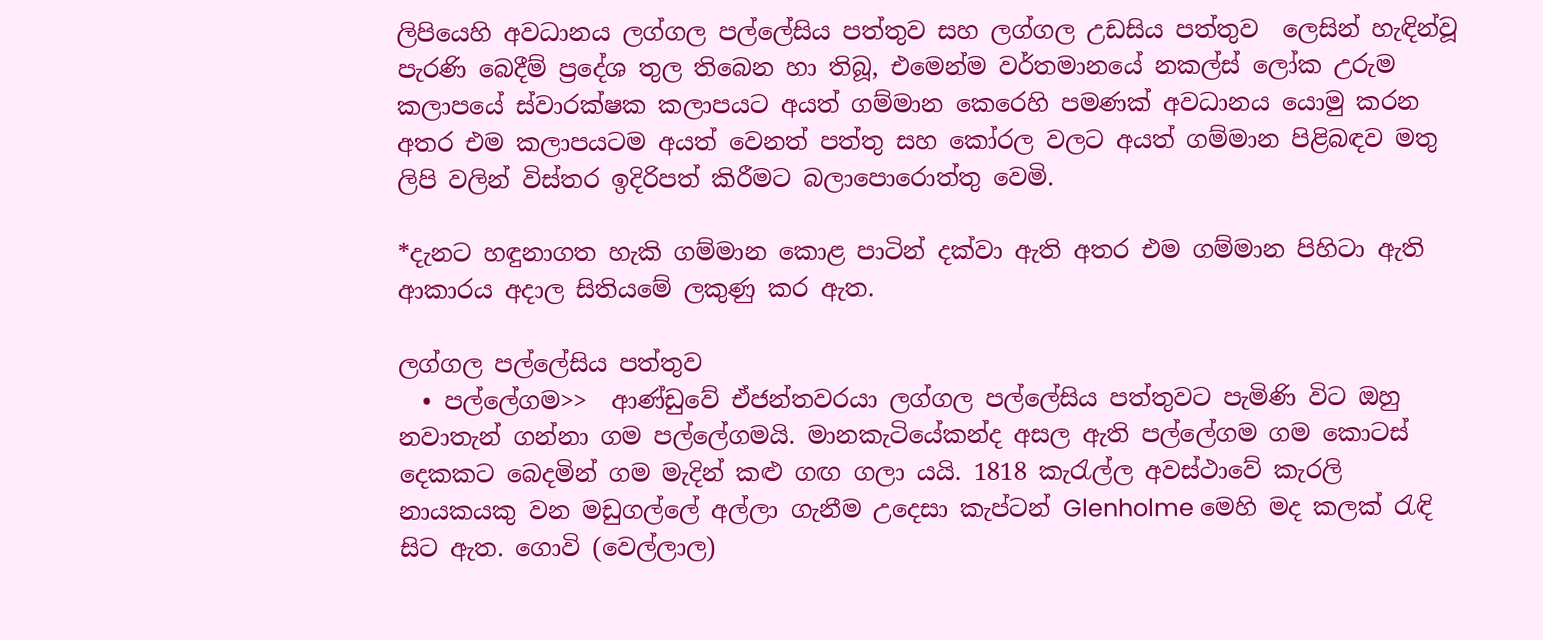ලිපියෙහි අවධානය ලග්ගල පල්ලේසිය පත්තුව සහ ලග්ගල උඩසිය පත්තුව  ලෙසින් හැඳින්වූ පැරණි බෙදීම් ප්‍රදේශ තුල තිබෙන හා තිබූ, එමෙන්ම වර්තමානයේ නකල්ස් ලෝක උරුම කලාපයේ ස්වාරක්ෂක කලාපයට අයත් ගම්මාන කෙරෙහි පමණක් අවධානය යොමු කරන අතර එම කලාපයටම අයත් වෙනත් පත්තු සහ කෝරල වලට අයත් ගම්මාන පිළිබඳව මතු ලිපි වලින් විස්තර ඉදිරිපත් කිරීමට බලාපොරොත්තු වෙමි.

*දැනට හඳුනාගත හැකි ගම්මාන කොළ පාටින් දක්වා ඇති අතර එම ගම්මාන පිහිටා ඇති ආකාරය අදාල සිතියමේ ලකුණු කර ඇත.

ලග්ගල පල්ලේසිය පත්තුව
  • පල්ලේගම>>  ආණ්ඩුවේ ඒජන්තවරයා ලග්ගල පල්ලේසිය පත්තුවට පැමිණි විට ඔහු නවාතැන් ගන්නා ගම පල්ලේගමයි. මානකැටියේකන්ද අසල ඇති පල්ලේගම ගම කොටස් දෙකකට බෙදමින් ගම මැදින් කළු ගඟ ගලා යයි. 1818 කැරැල්ල අවස්ථාවේ කැරලි නායකයකු වන මඩුගල්ලේ අල්ලා ගැනීම උදෙසා කැප්ටන් Glenholme මෙහි මද කලක් රැඳි සිට ඇත. ගොවි (වෙල්ලාල)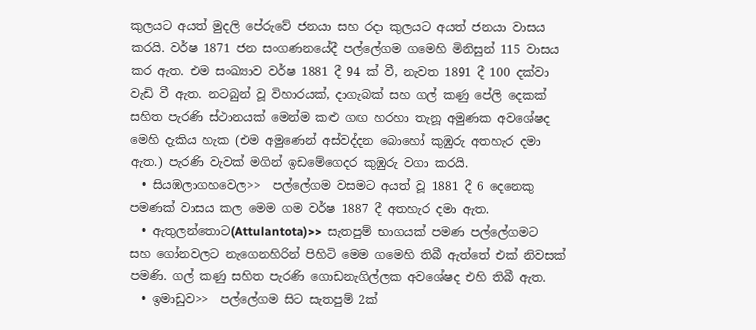කුලයට අයත් මුදලි පේරුවේ ජනයා සහ රදා කුලයට අයත් ජනයා වාසය කරයි. වර්ෂ 1871 ජන සංගණනයේදී පල්ලේගම ගමෙහි මිනිසුන් 115 වාසය කර ඇත. එම සංඛ්‍යාව වර්ෂ 1881 දී 94 ක් වී, නැවත 1891 දී 100 දක්වා වැඩි වී ඇත. නටබුන් වූ විහාරයක්, දාගැබක් සහ ගල් කණු පේලි දෙකක් සහිත පැරණි ස්ථානයක් මෙන්ම කළු ගඟ හරහා තැනූ අමුණක අවශේෂද මෙහි දැකිය හැක (එම අමුණෙන් අස්වද්දන බොහෝ කුඹුරු අතහැර දමා ඇත.) පැරණි වැවක් මගින් ඉඩමේගෙදර කුඹුරු වගා කරයි.
  • සියඹලාගහවෙල>>  පල්ලේගම වසමට අයත් වූ 1881 දී 6 දෙනෙකු පමණක් වාසය කල මෙම ගම වර්ෂ 1887 දී අතහැර දමා ඇත.
  • ඇතුලන්තොට(Attulantota)>>  සැතපුම් භාගයක් පමණ පල්ලේගමට සහ ගෝනවලට නැගෙනහිරින් පිහිටි මෙම ගමෙහි තිබී ඇත්තේ එක් නිවසක් පමණි. ගල් කණු සහිත පැරණි ගොඩනැගිල්ලක අවශේෂද එහි තිබී ඇත.
  • ඉමාඩුව>>  පල්ලේගම සිට සැතපුම් 2ක්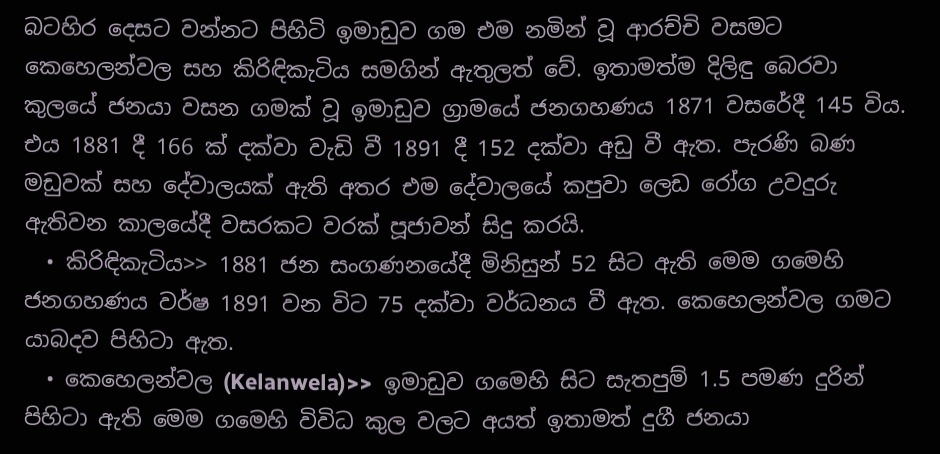බටහිර දෙසට වන්නට පිහිටි ඉමාඩුව ගම එම නමින් වූ ආරච්චි වසමට කෙහෙලන්වල සහ කිරිඳිකැටිය සමගින් ඇතුලත් වේ. ඉතාමත්ම දිලිඳු බෙරවා කුලයේ ජනයා වසන ගමක් වූ ඉමාඩුව ග්‍රාමයේ ජනගහණය 1871 වසරේදී 145 විය. එය 1881 දී 166 ක් දක්වා වැඩි වී 1891 දී 152 දක්වා අඩු වී ඇත. පැරණි බණ මඩුවක් සහ දේවාලයක් ඇති අතර එම දේවාලයේ කපුවා ලෙඩ රෝග උවදුරු ඇතිවන කාලයේදී වසරකට වරක් පූජාවන් සිදු කරයි.
  • කිරිඳිකැටිය>> 1881 ජන සංගණනයේදී මිනිසුන් 52 සිට ඇති මෙම ගමෙහි ජනගහණය වර්ෂ 1891 වන විට 75 දක්වා වර්ධනය වී ඇත. කෙහෙලන්වල ගමට යාබදව පිහිටා ඇත.
  • කෙහෙලන්වල (Kelanwela)>>  ඉමාඩුව ගමෙහි සිට සැතපුම් 1.5 පමණ දුරින් පිහිටා ඇති මෙම ගමෙහි විවිධ කුල වලට අයත් ඉතාමත් දුගී ජනයා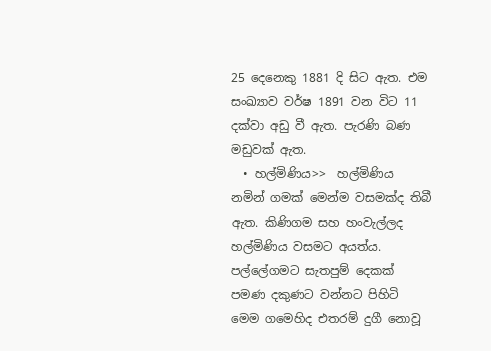25 දෙනෙකු 1881 දි සිට ඇත. එම සංඛ්‍යාව වර්ෂ 1891 වන විට 11 දක්වා අඩු වී ඇත. පැරණි බණ මඩුවක් ඇත.
  • හල්මිණිය>>  හල්මිණිය නමින් ගමක් මෙන්ම වසමක්ද තිබී ඇත. කිණිගම සහ හංවැල්ලද හල්මිණිය වසමට අයත්ය. පල්ලේගමට සැතපුම් දෙකක් පමණ දකුණට වන්නට පිහිටි මෙම ගමෙහිද එතරම් දුගී නොවූ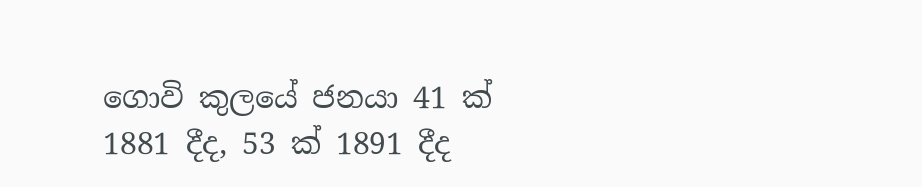ගොවි කුලයේ ජනයා 41 ක් 1881 දීද, 53 ක් 1891 දීද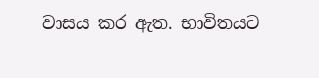වාසය කර ඇත. භාවිතයට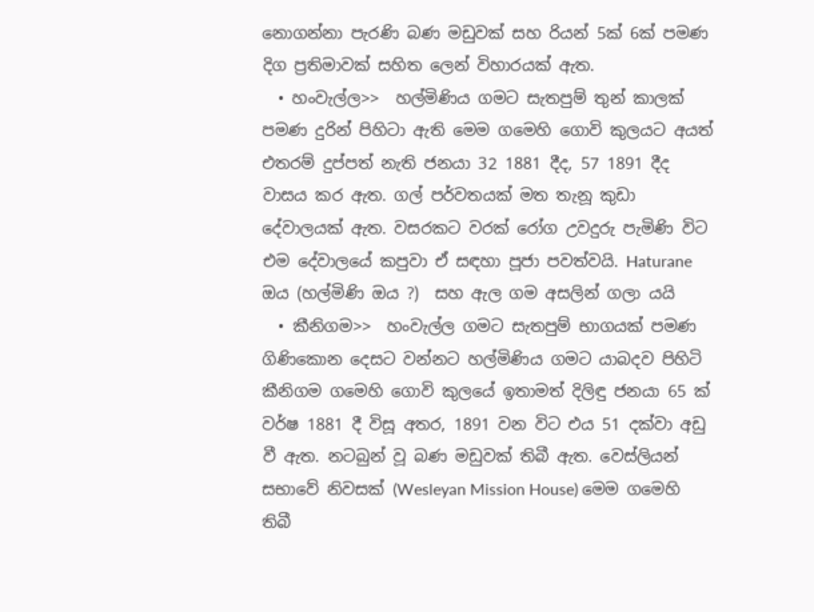නොගන්නා පැරණි බණ මඩුවක් සහ රියන් 5ක් 6ක් පමණ දිග ප්‍රතිමාවක් සහිත ලෙන් විහාරයක් ඇත.
  • හංවැල්ල>>  හල්මිණිය ගමට සැතපුම් තුන් කාලක් පමණ දුරින් පිහිටා ඇති මෙම ගමෙහි ගොවි කුලයට අයත් එතරම් දුප්පත් නැති ජනයා 32 1881 දීද, 57 1891 දීද වාසය කර ඇත. ගල් පර්වතයක් මත තැනූ කුඩා දේවාලයක් ඇත. වසරකට වරක් රෝග උවදුරු පැමිණි විට එම දේවාලයේ කපුවා ඒ සඳහා පූජා පවත්වයි. Haturane ඔය (හල්මිණි ඔය ?)  සහ ඇල ගම අසලින් ගලා යයි
  • කීනිගම>>  හංවැල්ල ගමට සැතපුම් භාගයක් පමණ ගිණිකොන දෙසට වන්නට හල්මිණිය ගමට යාබදව පිහිටි කීනිගම ගමෙහි ගොවි කුලයේ ඉතාමත් දිලිඳු ජනයා 65 ක් වර්ෂ 1881 දී විසූ අතර, 1891 වන විට එය 51 දක්වා අඩු වී ඇත. නටබුන් වූ බණ මඩුවක් තිබී ඇත. වෙස්ලියන් සභාවේ නිවසක් (Wesleyan Mission House) මෙම ගමෙහි තිබී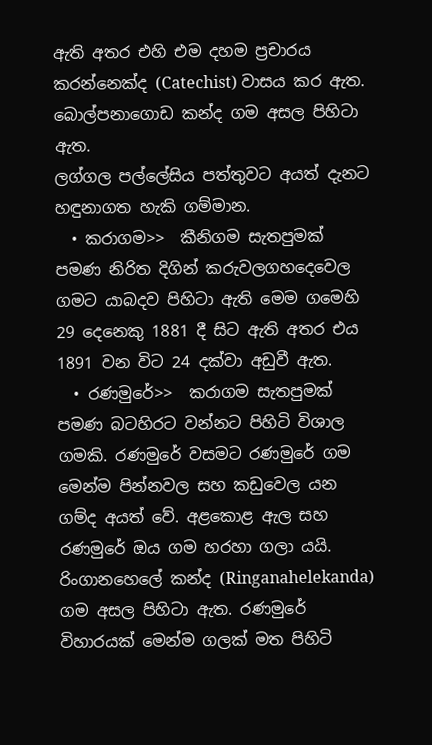ඇති අතර එහි එම දහම ප්‍රචාරය කරන්නෙක්ද (Catechist) වාසය කර ඇත. බොල්පනාගොඩ කන්ද ගම අසල පිහිටා ඇත.
ලග්ගල පල්ලේසිය පත්තුවට අයත් දැනට හඳුනාගත හැකි ගම්මාන.
  • කරාගම>>  කීනිගම සැතපුමක් පමණ නිරිත දිගින් කරුවලගහදෙවෙල ගමට යාබදව පිහිටා ඇති මෙම ගමෙහි 29 දෙනෙකු 1881 දී සිට ඇති අතර එය 1891 වන විට 24 දක්වා අඩුවී ඇත.
  • රණමුරේ>>  කරාගම සැතපුමක් පමණ බටහිරට වන්නට පිහිටි විශාල ගමකි. රණමුරේ වසමට රණමුරේ ගම මෙන්ම පින්නවල සහ කඩුවෙල යන ගම්ද අයත් වේ. අළකොළ ඇල සහ රණමුරේ ඔය ගම හරහා ගලා යයි. රිංගානහෙලේ කන්ද (Ringanahelekanda) ගම අසල පිහිටා ඇත. රණමුරේ විහාරයක් මෙන්ම ගලක් මත පිහිටි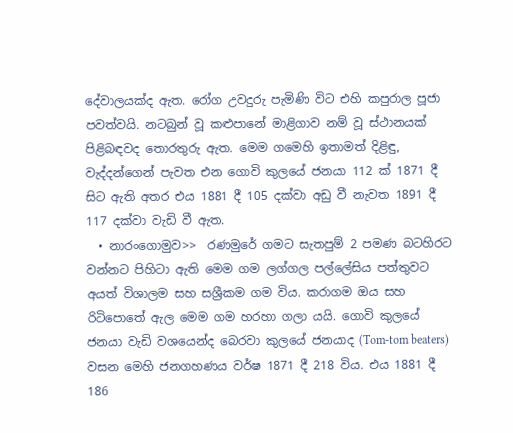දේවාලයක්ද ඇත. රෝග උවදුරු පැමිණි විට එහි කපුරාල පූජා පවත්වයි. නටබුන් වූ කළුපානේ මාළිගාව නම් වූ ස්ථානයක් පිළිබඳවද තොරතුරු ඇත. මෙම ගමෙහි ඉතාමත් දිළිඳු, වැද්දන්ගෙන් පැවත එන ගොවි කුලයේ ජනයා 112 ක් 1871 දී සිට ඇති අතර එය 1881 දී 105 දක්වා අඩු වී නැවත 1891 දී 117 දක්වා වැඩි වී ඇත.
  • නාරංගොමුව>>  රණමුරේ ගමට සැතපුම් 2 පමණ බටහිරට වන්නට පිහිටා ඇති මෙම ගම ලග්ගල පල්ලේසිය පත්තුවට අයත් විශාලම සහ සශ්‍රීකම ගම විය. කරාගම ඔය සහ රිටිපොතේ ඇල මෙම ගම හරහා ගලා යයි. ගොවි කුලයේ ජනයා වැඩි වශයෙන්ද බෙරවා කුලයේ ජනයාද (Tom-tom beaters) වසන මෙහි ජනගහණය වර්ෂ 1871 දී 218 විය. එය 1881 දී 186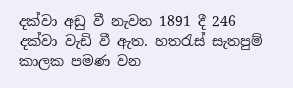දක්වා අඩු වී නැවත 1891 දී 246 දක්වා වැඩි වී ඇත. හතරැස් සැතපුම් කාලක පමණ වන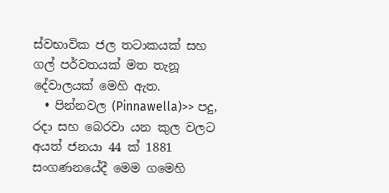ස්වභාවික ජල තටාකයක් සහ ගල් පර්වතයක් මත තැනූ දේවාලයක් මෙහි ඇත.
  • පින්නවල (Pinnawella)>> පදු, රදා සහ බෙරවා යන කුල වලට අයත් ජනයා 44 ක් 1881 සංගණනයේදී මෙම ගමෙහි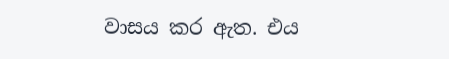වාසය කර ඇත. එය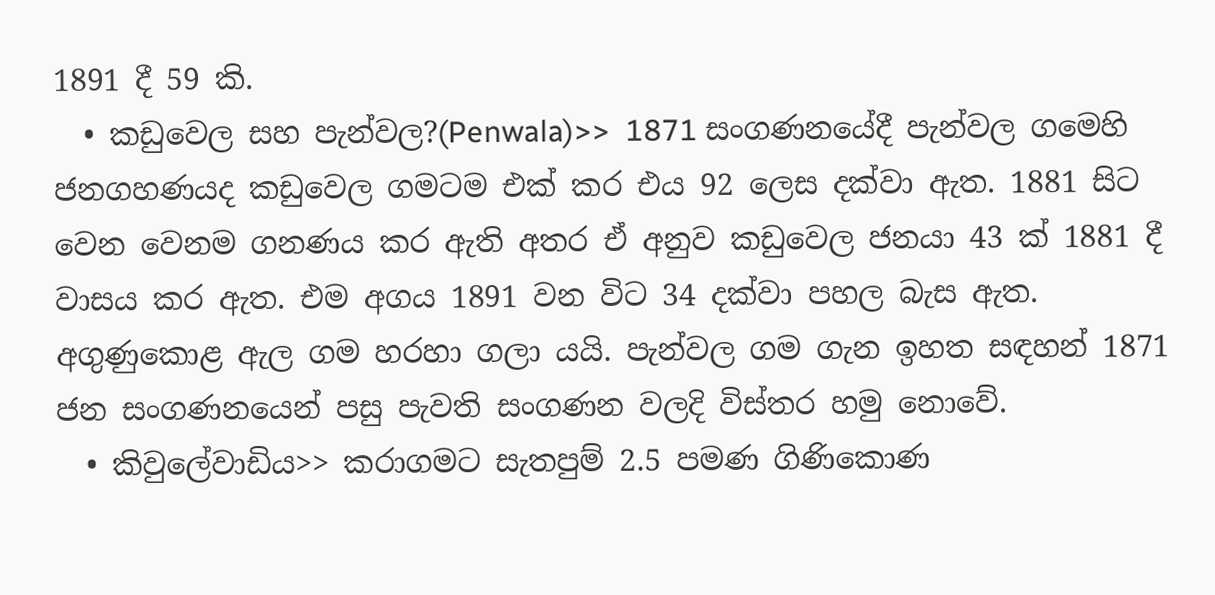1891 දී 59 කි.
  • කඩුවෙල සහ පැන්වල?(Penwala)>>  1871 සංගණනයේදී පැන්වල ගමෙහි ජනගහණයද කඩුවෙල ගමටම එක් කර එය 92 ලෙස දක්වා ඇත. 1881 සිට වෙන වෙනම ගනණය කර ඇති අතර ඒ අනුව කඩුවෙල ජනයා 43 ක් 1881 දී  වාසය කර ඇත. එම අගය 1891 වන විට 34 දක්වා පහල බැස ඇත. අගුණුකොළ ඇල ගම හරහා ගලා යයි. පැන්වල ගම ගැන ඉහත සඳහන් 1871 ජන සංගණනයෙන් පසු පැවති සංගණන වලදි විස්තර හමු නොවේ.
  • කිවුලේවාඩිය>> කරාගමට සැතපුම් 2.5 පමණ ගිණිකොණ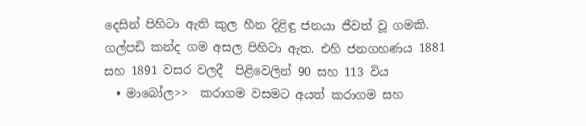දෙසින් පිහිටා ඇති කුල හීන දිළිඳු ජනයා ජීවත් වූ ගමකි. ගල්පඩි කන්ද ගම අසල පිහිටා ඇත. එහි ජනගහණය 1881 සහ 1891 වසර වලදී  පිළිවෙලින් 90 සහ 113 විය
  • මාබෝල>>  කරාගම වසමට අයත් කරාගම සහ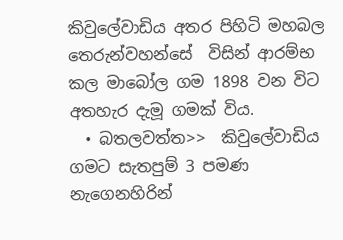කිවුලේවාඩිය අතර පිහිටි මහබල තෙරුන්වහන්සේ  විසින් ආරම්භ කල මාබෝල ගම 1898 වන විට අතහැර දැමූ ගමක් විය.
  • බතලවත්ත>>  කිවුලේවාඩිය ගමට සැතපුම් 3 පමණ නැගෙනහිරින්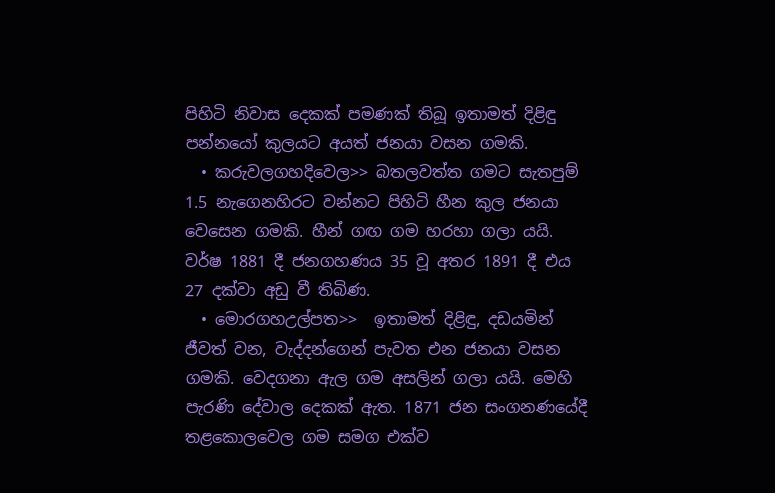පිහිටි නිවාස දෙකක් පමණක් තිබූ ඉතාමත් දිළිඳු පන්නයෝ කුලයට අයත් ජනයා වසන ගමකි.
  • කරුවලගහදිවෙල>> බතලවත්ත ගමට සැතපුම් 1.5 නැගෙනහිරට වන්නට පිහිටි හීන කුල ජනයා වෙසෙන ගමකි. හීන් ගඟ ගම හරහා ගලා යයි. වර්ෂ 1881 දී ජනගහණය 35 වූ අතර 1891 දී එය 27 දක්වා අඩු වී තිබිණ.
  • මොරගහඋල්පත>>  ඉතාමත් දිළිඳු, දඩයමින් ජීවත් වන, වැද්දන්ගෙන් පැවත එන ජනයා වසන ගමකි. වෙදගනා ඇල ගම අසලින් ගලා යයි. මෙහි පැරණි දේවාල දෙකක් ඇත. 1871 ජන සංගනණයේදී තළකොලවෙල ගම සමග එක්ව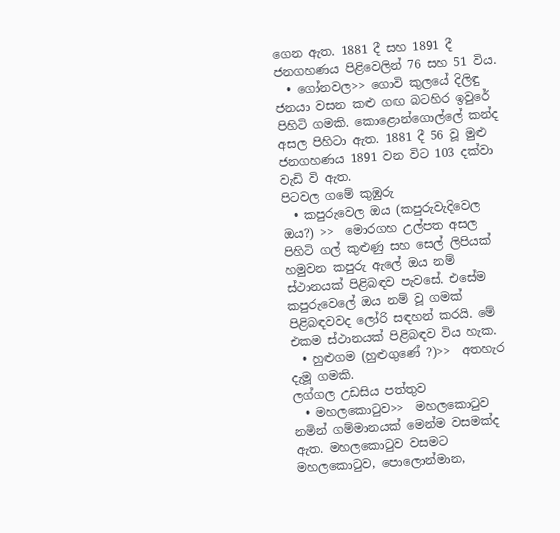ගෙන ඇත. 1881 දී සහ 1891 දී ජනගහණය පිළිවෙලින් 76 සහ 51 විය.
  • ගෝනවල>> ගොවි කුලයේ දිලිඳු ජනයා වසන කළු ගඟ බටහිර ඉවුරේ පිහිටි ගමකි. කොළොන්ගොල්ලේ කන්ද අසල පිහිටා ඇත. 1881 දී 56 වූ මුළු ජනගහණය 1891 වන විට 103 දක්වා වැඩි වි ඇත.
පිටවල ගමේ කුඹුරු
  • කපුරුවෙල ඔය (කපුරුවැදිවෙල ඔය?) >>  මොරගහ උල්පත අසල පිහිටි ගල් කුළුණු සහ සෙල් ලිපියක් හමුවන කපුරු ඇලේ ඔය නම් ස්ථානයක් පිළිබඳව පැවසේ. එසේම කපුරුවෙලේ ඔය නම් වූ ගමක් පිළිබඳවවද ලෝරි සඳහන් කරයි. මේ එකම ස්ථානයක් පිළිබඳව විය හැක.
  • හුළුගම (හුළුගුණේ ?)>>  අතහැර දැමූ ගමකි.
ලග්ගල උඩසිය පත්තුව
  • මහලකොටුව>>  මහලකොටුව නමින් ගම්මානයක් මෙන්ම වසමක්ද ඇත. මහලකොටුව වසමට මහලකොටුව, පොලොන්මාන,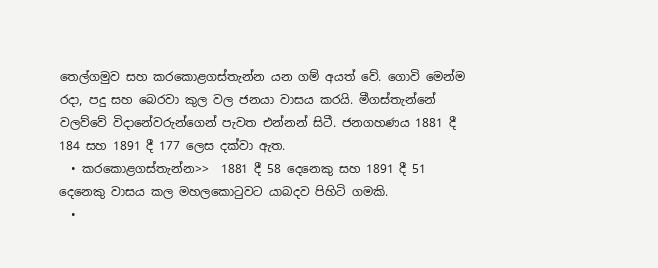තෙල්ගමුව සහ කරකොළගස්තැන්න යන ගම් අයත් වේ. ගොවි මෙන්ම රදා, පදු සහ බෙරවා කුල වල ජනයා වාසය කරයි. මීගස්තැන්නේ වලව්වේ විදානේවරුන්ගෙන් පැවත එන්නන් සිටී. ජනගහණය 1881 දී 184 සහ 1891 දී 177 ලෙස දක්වා ඇත.
  • කරකොළගස්තැන්න>>  1881 දී 58 දෙනෙකු සහ 1891 දී 51 දෙනෙකු වාසය කල මහලකොටුවට යාබදව පිහිටි ගමකි.
  •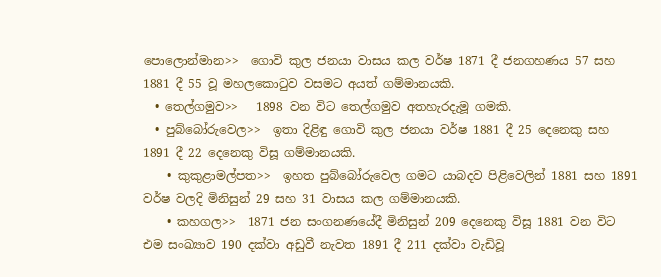පොලොන්මාන>>  ගොවි කුල ජනයා වාසය කල වර්ෂ 1871 දී ජනගහණය 57 සහ 1881 දී 55 වූ මහලකොටුව වසමට අයත් ගම්මානයකි.
  • තෙල්ගමුව>>   1898 වන විට තෙල්ගමුව අතහැරදැමූ ගමකි.
  • පුබ්බෝරුවෙල>>  ඉතා දිළිඳු ගොවි කුල ජනයා වර්ෂ 1881 දී 25 දෙනෙකු සහ 1891 දී 22 දෙනෙකු විසූ ගම්මානයකි.
    • කුකුළාමල්පත>>  ඉහත පුබ්බෝරුවෙල ගමට යාබදව පිළිවෙලින් 1881 සහ 1891 වර්ෂ වලදි මිනිසුන් 29 සහ 31 වාසය කල ගම්මානයකි.
    • කහගල>>  1871 ජන සංගනණයේදී මිනිසුන් 209 දෙනෙකු විසූ 1881 වන විට එම සංඛ්‍යාව 190 දක්වා අඩුවී නැවත 1891 දී 211 දක්වා වැඩිවූ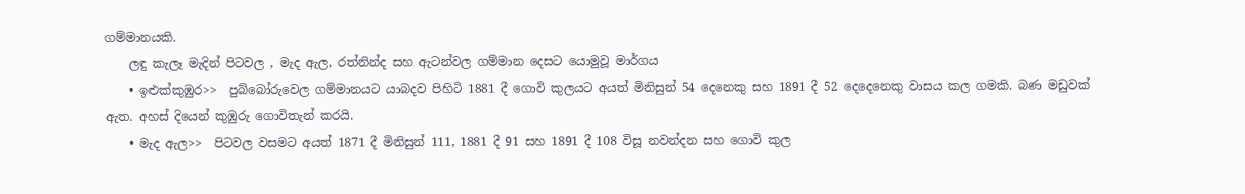ගම්මානයකි.
    ලඳු කැලෑ මැදින් පිටවල , මැද ඇල, රත්නින්ද සහ ඇටන්වල ගම්මාන දෙසට යොමුවූ මාර්ගය
    • ඉළුක්කුඹුර>>  පුබ්බෝරුවෙල ගම්මානයට යාබදව පිහිටි 1881 දී ගොවි කුලයට අයත් මිනිසුන් 54 දෙනෙකු සහ 1891 දී 52 දෙදෙනෙකු වාසය කල ගමකි. බණ මඩුවක් ඇත. අහස් දියෙන් කුඹුරු ගොවිතැන් කරයි.
    • මැද ඇල>>  පිටවල වසමට අයත් 1871 දී මිනිසුන් 111, 1881 දී 91 සහ 1891 දී 108 විසූ නවන්දන සහ ගොවි කුල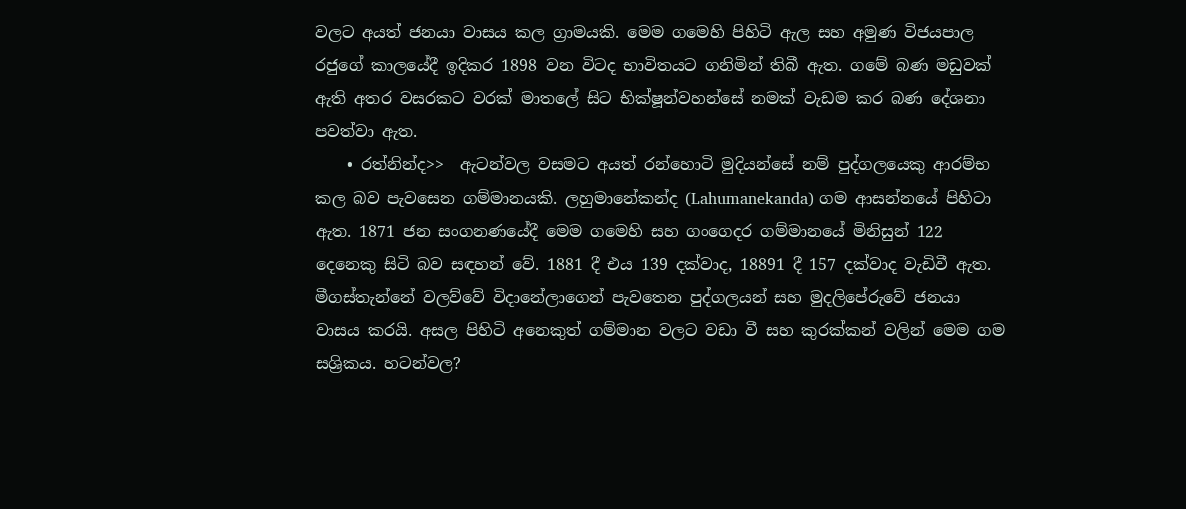වලට අයත් ජනයා වාසය කල ග්‍රාමයකි. මෙම ගමෙහි පිහිටි ඇල සහ අමුණ විජයපාල රජුගේ කාලයේදී ඉදිකර 1898 වන විටද භාවිතයට ගනිමින් තිබී ඇත. ගමේ බණ මඩුවක් ඇති අතර වසරකට වරක් මාතලේ සිට භික්ෂූන්වහන්සේ නමක් වැඩම කර බණ දේශනා පවත්වා ඇත.
    • රත්නින්ද>>  ඇටන්වල වසමට අයත් රන්හොටි මුදියන්සේ නම් පුද්ගලයෙකු ආරම්භ කල බව පැවසෙන ගම්මානයකි. ලහුමානේකන්ද (Lahumanekanda) ගම ආසන්නයේ පිහිටා ඇත. 1871 ජන සංගනණයේදී මෙම ගමෙහි සහ ගංගෙදර ගම්මානයේ මිනිසුන් 122 දෙනෙකු සිටි බව සඳහන් වේ. 1881 දී එය 139 දක්වාද, 18891 දී 157 දක්වාද වැඩිවී ඇත. මීගස්තැන්නේ වලව්වේ විදානේලාගෙන් පැවතෙන පුද්ගලයන් සහ මුදලිපේරුවේ ජනයා වාසය කරයි. අසල පිහිටි අනෙකුත් ගම්මාන වලට වඩා වී සහ කුරක්කන් වලින් මෙම ගම සශ්‍රිකය. හටන්වල?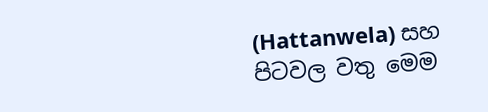(Hattanwela) සහ පිටවල වතු මෙම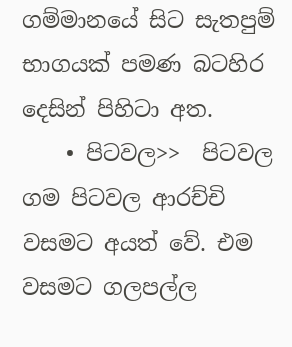ගම්මානයේ සිට සැතපුම් භාගයක් පමණ බටහිර දෙසින් පිහිටා අත.
    • පිටවල>>  පිටවල ගම පිටවල ආරච්චි වසමට අයත් වේ. එම වසමට ගලපල්ල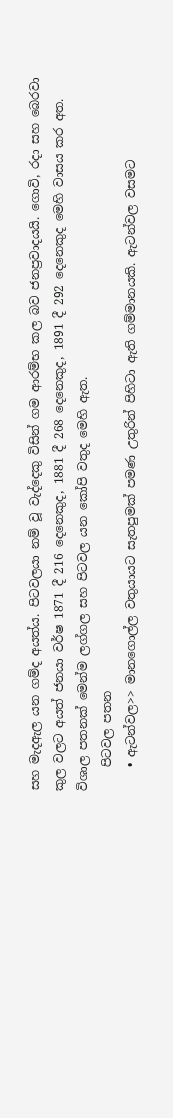සහ මැදඇල යන ගම්ද අයත්ය. පිටවලයා නම් වූ වැද්දෙකු විසින් ගම ආරම්භ කල බව ජනප්‍රවාදයයි. ගොවි, රදා සහ බෙරවා කුල වලට අයත් ජනයා වර්ෂ 1871 දී 216 දෙනෙකුද, 1881 දී 268 දෙනෙකුද, 1891 දී 292 දෙනෙකුද මෙහි වාසය කර අත. විශාල පතනක් මෙන්ම ලග්ගල සහ පිටවල යන කෝපි වතුද මෙහි ඇත.
    පිටවල පතන
    • ඇටන්වල>> මානගොල්ල වතුයායට සැතපුමක් පමණ උතුරින් පිහිටා ඇති ගම්මානයකි. ඇටන්වල වසමට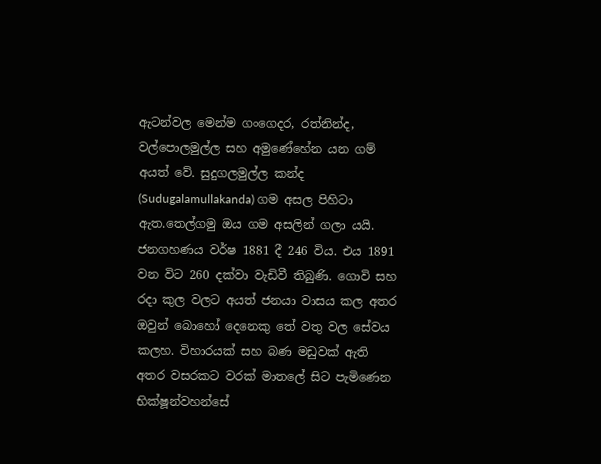ඇටන්වල මෙන්ම ගංගෙදර, රත්නින්ද, වල්පොලමුල්ල සහ අමුණේහේන යන ගම් අයත් වේ. සුදුගලමුල්ල කන්ද (Sudugalamullakanda) ගම අසල පිහිටා ඇත.තෙල්ගමු ඔය ගම අසලින් ගලා යයි. ජනගහණය වර්ෂ 1881 දී 246 විය. එය 1891 වන විට 260 දක්වා වැඩිවී තිබුණි. ගොවි සහ රදා කුල වලට අයත් ජනයා වාසය කල අතර ඔවුන් බොහෝ දෙනෙකු තේ වතු වල සේවය කලහ. විහාරයක් සහ බණ මඩුවක් ඇති අතර වසරකට වරක් මාතලේ සිට පැමිණෙන භික්ෂූන්වහන්සේ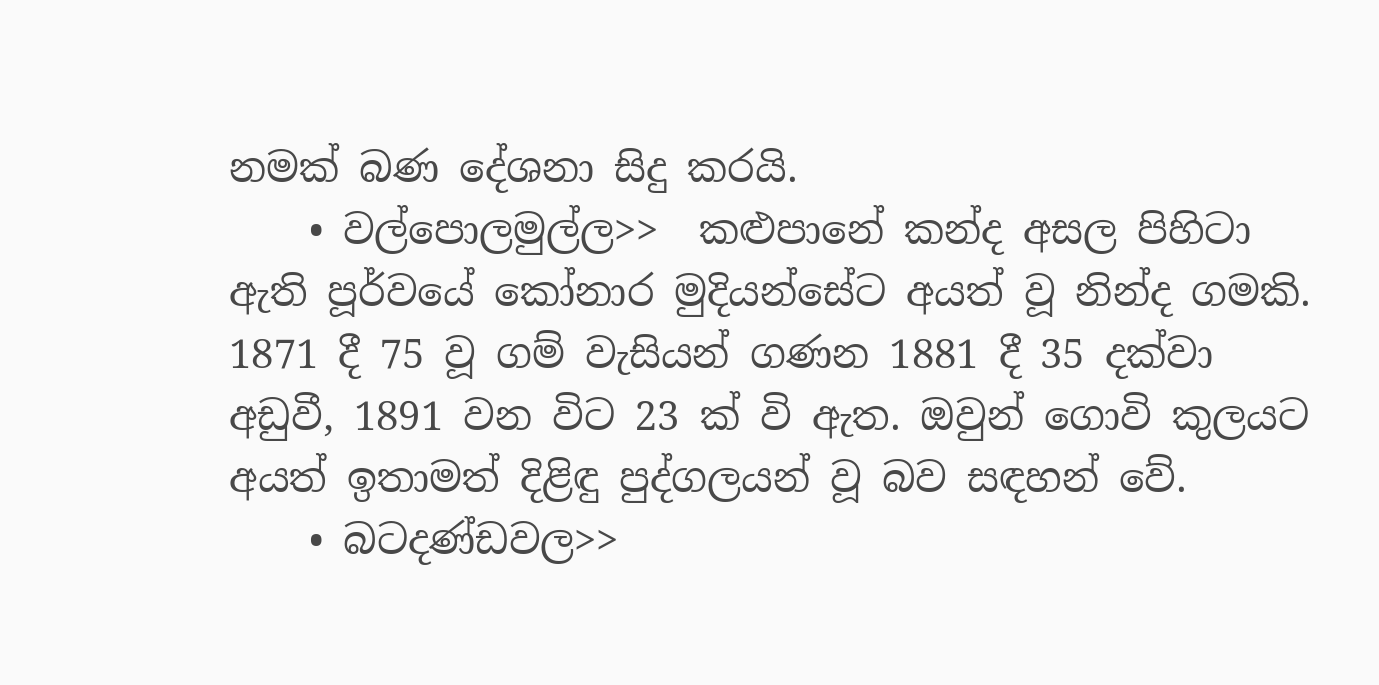නමක් බණ දේශනා සිදු කරයි.
    • වල්පොලමුල්ල>>  කළුපානේ කන්ද අසල පිහිටා ඇති පූර්වයේ කෝනාර මුදියන්සේට අයත් වූ නින්ද ගමකි. 1871 දී 75 වූ ගම් වැසියන් ගණන 1881 දී 35 දක්වා අඩුවී, 1891 වන විට 23 ක් වි ඇත. ඔවුන් ගොවි කුලයට අයත් ඉතාමත් දිළිඳු පුද්ගලයන් වූ බව සඳහන් වේ.
    • බටදණ්ඩවල>>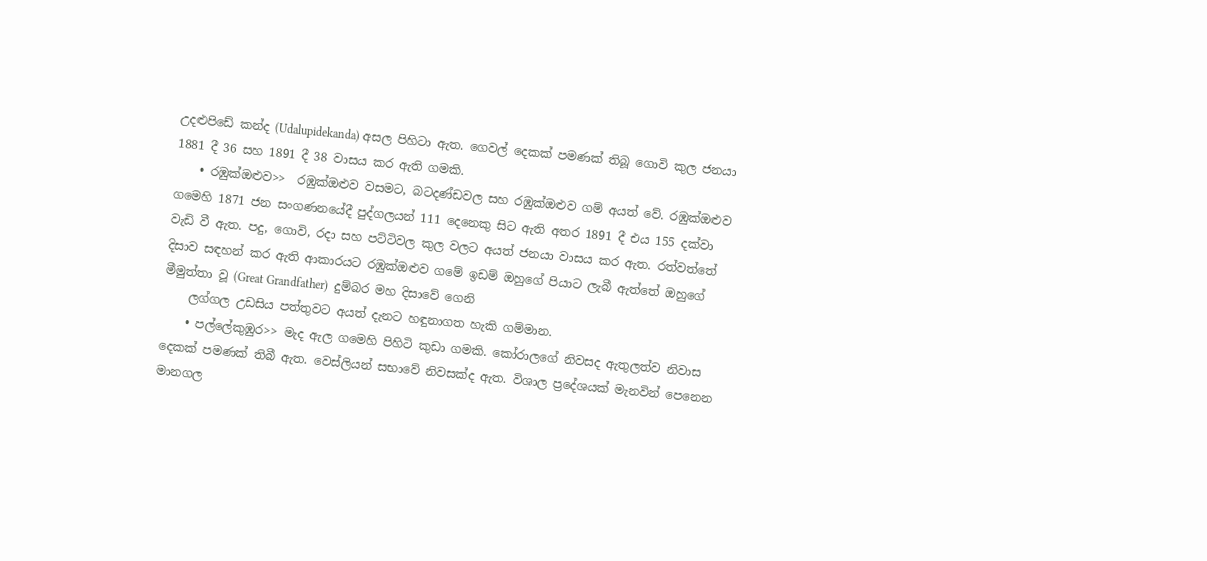උදළුපිඩේ කන්ද (Udalupidekanda) අසල පිහිටා ඇත. ගෙවල් දෙකක් පමණක් තිබූ ගොවි කුල ජනයා 1881 දී 36 සහ 1891 දී 38 වාසය කර ඇති ගමකි.
    • රඹුක්ඔළුව>>  රඹුක්ඔළුව වසමට, බටදණ්ඩවල සහ රඹුක්ඔළුව ගම් අයත් වේ. රඹුක්ඔළුව ගමෙහි 1871 ජන සංගණනයේදී පුද්ගලයන් 111 දෙනෙකු සිට ඇති අතර 1891 දී එය 155 දක්වා වැඩි වී ඇත. පදු, ගොවි, රදා සහ පට්ටිවල කුල වලට අයත් ජනයා වාසය කර ඇත. රත්වත්තේ දිසාව සඳහන් කර ඇති ආකාරයට රඹුක්ඔළුව ගමේ ඉඩම් ඔහුගේ පියාට ලැබී ඇත්තේ ඔහුගේ මීමුත්තා වූ (Great Grandfather)  දුම්බර මහ දිසාවේ ගෙනි
    ලග්ගල උඩසිය පත්තුවට අයත් දැනට හඳුනාගත හැකි ගම්මාන.
    • පල්ලේකුඹුර>> මැද ඇල ගමෙහි පිහිටි කුඩා ගමකි. කෝරාලගේ නිවසද ඇතුලත්ව නිවාස දෙකක් පමණක් තිබී ඇත. වෙස්ලියන් සභාවේ නිවසක්ද ඇත. විශාල ප්‍රදේශයක් මැනවින් පෙනෙන මානගල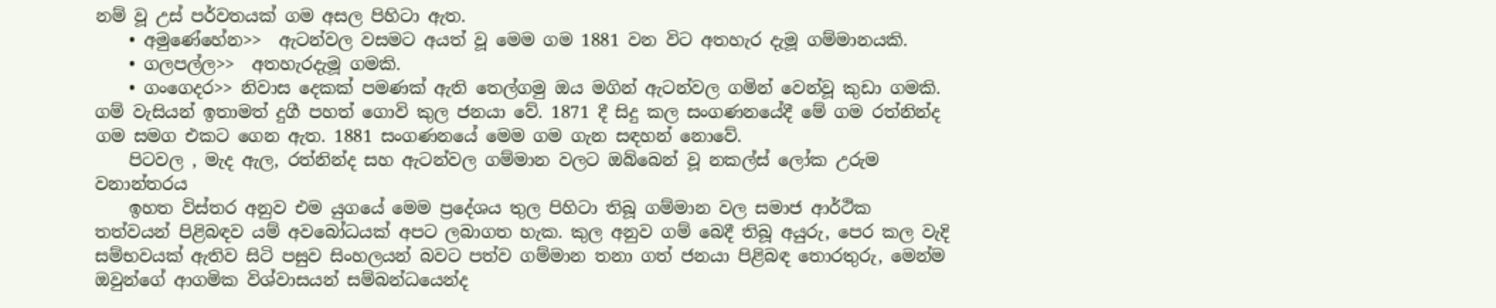නම් වූ උස් පර්වතයක් ගම අසල පිහිටා ඇත.
    • අමුණේහේන>>  ඇටන්වල වසමට අයත් වූ මෙම ගම 1881 වන විට අතහැර දැමූ ගම්මානයකි.
    • ගලපල්ල>>  අතහැරදැමූ ගමකි.
    • ගංගෙදර>> නිවාස දෙකක් පමණක් ඇති තෙල්ගමු ඔය මගින් ඇටන්වල ගමින් වෙන්වූ කුඩා ගමකි. ගම් වැසියන් ඉතාමත් දුගී පහත් ගොවි කුල ජනයා වේ. 1871 දී සිදු කල සංගණනයේදී මේ ගම රත්නින්ද ගම සමග එකට ගෙන ඇත. 1881 සංගණනයේ මෙම ගම ගැන සඳහන් නොවේ.
    පිටවල , මැද ඇල, රත්නින්ද සහ ඇටන්වල ගම්මාන වලට ඔබ්බෙන් වූ නකල්ස් ලෝක උරුම වනාන්තරය
    ඉහත විස්තර අනුව එම යුගයේ මෙම ප්‍රදේශය තුල පිහිටා තිබූ ගම්මාන වල සමාජ ආර්ථික තත්වයන් පිළිබඳව යම් අවබෝධයක් අපට ලබාගත හැක. කුල අනුව ගම් බෙදී තිබූ අයුරු, පෙර කල වැදි සම්භවයක් ඇතිව සිටි පසුව සිංහලයන් බවට පත්ව ගම්මාන තනා ගත් ජනයා පිළිබඳ තොරතුරු, මෙන්ම ඔවුන්ගේ ආගමික විශ්වාසයන් සම්බන්ධයෙන්ද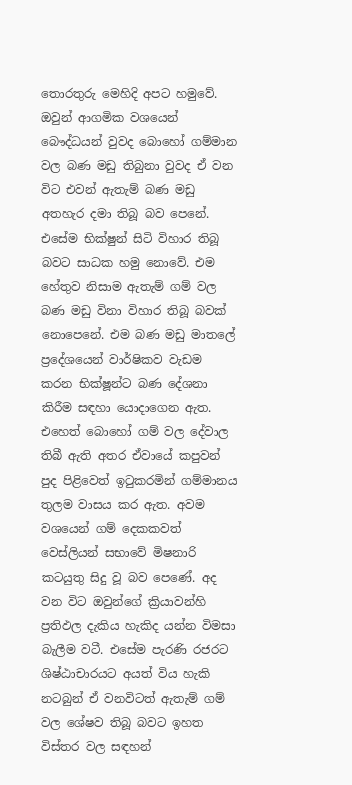තොරතුරු මෙහිදි අපට හමුවේ. ඔවුන් ආගමික වශයෙන් බෞද්ධයන් වුවද බොහෝ ගම්මාන වල බණ මඩු තිබුනා වුවද ඒ වන විට එවන් ඇතැම් බණ මඩු අතහැර දමා තිබූ බව පෙනේ. එසේම භික්ෂුන් සිටි විහාර තිබූ බවට සාධක හමු නොවේ. එම හේතුව නිසාම ඇතැම් ගම් වල බණ මඩු විනා විහාර තිබූ බවක් නොපෙනේ. එම බණ මඩු මාතලේ ප්‍රදේශයෙන් වාර්ෂිකව වැඩම කරන භික්ෂූන්ට බණ දේශනා කිරීම සඳහා යොදාගෙන ඇත. එහෙත් බොහෝ ගම් වල දේවාල තිබී ඇති අතර ඒවායේ කපුවන් පුද පිළිවෙත් ඉටුකරමින් ගම්මානය තුලම වාසය කර ඇත. අවම වශයෙන් ගම් දෙකකවත් වෙස්ලියන් සභාවේ මිෂනාරි කටයුතු සිදු වූ බව පෙණේ. අද වන විට ඔවුන්ගේ ක්‍රියාවන්හි ප්‍රතිඵල දැකිය හැකිද යන්න විමසා බැලීම වටී. එසේම පැරණි රජරට ශිෂ්ඨාචාරයට අයත් විය හැකි නටබුන් ඒ වනවිටත් ඇතැම් ගම් වල ශේෂව තිබූ බවට ඉහත විස්තර වල සඳහන්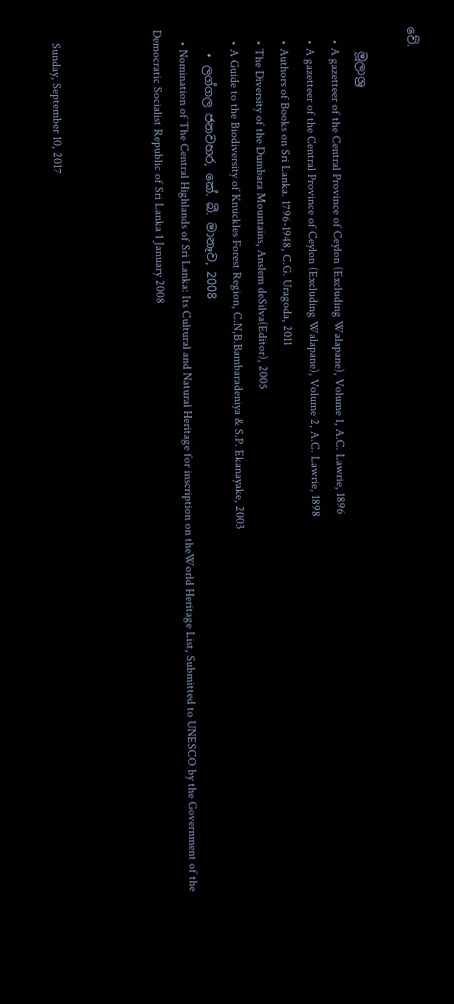වේ.

    මූලාශ්‍ර
    • A gazetteer of the Central Province of Ceylon (Excluding Walapane), Volume 1, A.C. Lawrie, 1896
    • A gazetteer of the Central Province of Ceylon (Excluding Walapane), Volume 2, A.C. Lawrie, 1898
    • Authors of Books on Sri Lanka. 1796-1948, C.G. Uragoda, 2011
    • The Diversity of the Dumbara Mountains, Anslem deSilva(Editor), 2005
    • A Guide to the Biodiversity of Knuckles Forest Region, C.N,B.Bambaradeniya & S.P. Ekanayake, 2003
    • ලග්ගල ජනවහර, කේ. බී. මානෑව, 2008
    • Nomination of The Central Highlands of Sri Lanka: Its Cultural and Natural Heritage for inscription on theWorld Heritage List, Submitted to UNESCO by the Government of the Democratic Socialist Republic of Sri Lanka 1 January 2008



    Sunday, September 10, 2017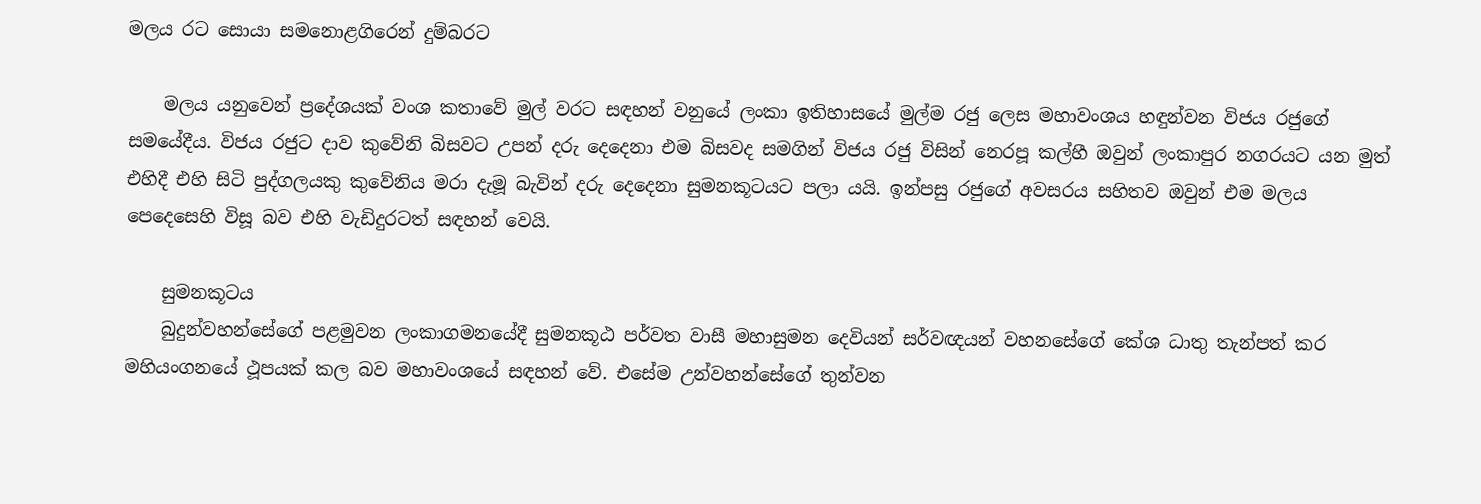මලය රට සොයා සමනොළගිරෙන් දුම්බරට

    මලය යනුවෙන් ප්‍රදේශයක් වංශ කතාවේ මුල් වරට සඳහන් වනුයේ ලංකා ඉතිහාසයේ මුල්ම රජු ලෙස මහාවංශය හඳුන්වන විජය රජුගේ සමයේදීය. විජය රජුට දාව කුවේනි බිසවට උපන් දරු දෙදෙනා එම බිසවද සමගින් විජය රජු විසින් නෙරපූ කල්හී ඔවුන් ලංකාපුර නගරයට යන මුත් එහිදී එහි සිටි පුද්ගලයකු කුවේනිය මරා දැමූ බැවින් දරු දෙදෙනා සුමනකූටයට පලා යයි. ඉන්පසු රජුගේ අවසරය සහිතව ඔවුන් එම මලය පෙදෙසෙහි විසූ බව එහි වැඩිදුරටත් සඳහන් වෙයි.

    සුමනකූටය
    බුදුන්වහන්සේගේ පළමුවන ලංකාගමනයේදී සුමනකූඨ පර්වත වාසී මහාසුමන දෙවියන් සර්වඥයන් වහනසේගේ කේශ ධාතු තැන්පත් කර මහියංගනයේ ථූපයක් කල බව මහාවංශයේ සඳහන් වේ. එසේම උන්වහන්සේගේ තුන්වන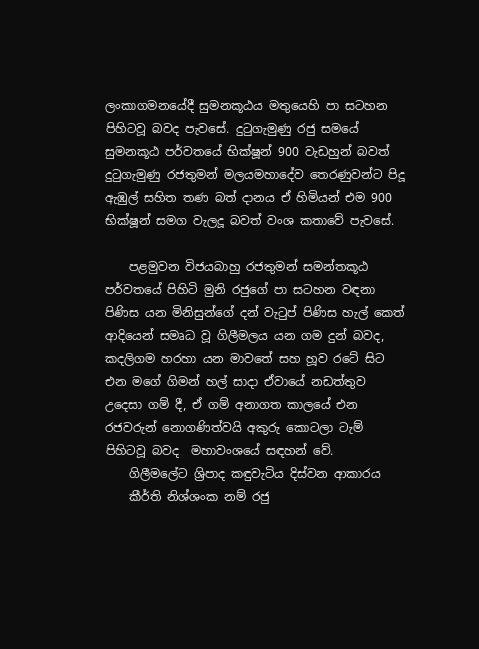ලංකාගමනයේදී සුමනකූඨය මතුයෙහි පා සටහන පිහිටවූ බවද පැවසේ. දුටුගැමුණු රජු සමයේ සුමනකූඨ පර්වතයේ භික්ෂූන් 900 වැඩහුන් බවත් දුටුගැමුණු රජතුමන් මලයමහාදේව තෙරණුවන්ට පිදූ ඇඹුල් සහිත තණ බත් දානය ඒ හිමියන් එම 900 භික්ෂූන් සමග වැලදූ බවත් වංශ කතාවේ පැවසේ.

    පළමුවන විජයබාහු රජතුමන් සමන්තකූඨ පර්වතයේ පිහිටි මුනි රජුගේ පා සටහන වඳනා පිණිස යන මිනිසුන්ගේ දන් වැටුප් පිණිස හැල් කෙත් ආදියෙන් සමෘධ වූ ගිලීමලය යන ගම දුන් බවද, කදලිගම හරහා යන මාවතේ සහ හූව රටේ සිට එන මගේ ගිමන් හල් සාදා ඒවායේ නඩත්තුව උදෙසා ගම් දී, ඒ ගම් අනාගත කාලයේ එන රජවරුන් නොගණිත්වයි අකුරු කොටලා ටැම් පිහිටවූ බවද  මහාවංශයේ සඳහන් වේ.
    ගිලීමලේට ශ්‍රිපාද කඳුවැටිය දිස්වන ආකාරය
    කීර්ති නිශ්ශංක නම් රජු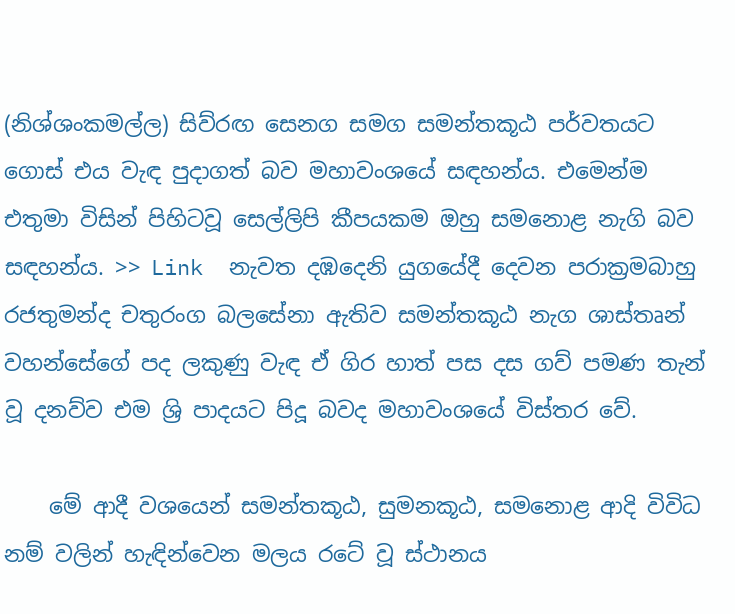(නිශ්ශංකමල්ල) සිව්රඟ සෙනග සමග සමන්තකූඨ පර්වතයට ගොස් එය වැඳ පුදාගත් බව මහාවංශයේ සඳහන්ය. එමෙන්ම එතුමා විසින් පිහිටවූ සෙල්ලිපි කීපයකම ඔහු සමනොළ නැගි බව සඳහන්ය. >> Link  නැවත දඹදෙනි යුගයේදී දෙවන පරාක්‍රමබාහු රජතුමන්ද චතුරංග බලසේනා ඇතිව සමන්තකූඨ නැග ශාස්තෘන් වහන්සේගේ පද ලකුණු වැඳ ඒ ගිර හාත් පස දස ගව් පමණ තැන් වූ දනව්ව එම ශ්‍රි පාදයට පිදූ බවද මහාවංශයේ විස්තර වේ.

    මේ ආදී වශයෙන් සමන්තකූඨ, සුමනකූඨ, සමනොළ ආදි විවිධ නම් වලින් හැඳින්වෙන මලය රටේ වූ ස්ථානය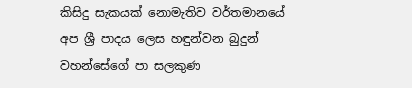කිසිදු සැකයක් නොමැතිව වර්තමානයේ අප ශ්‍රී පාදය ලෙස හඳුන්වන බුදුන් වහන්සේගේ පා සලකුණ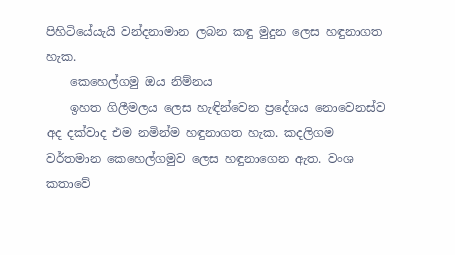පිහිටියේයැයි වන්දනාමාන ලබන කඳු මුදුන ලෙස හඳුනාගත හැක.
    කෙහෙල්ගමු ඔය නිම්නය
    ඉහත ගිලීමලය ලෙස හැඳින්වෙන ප්‍රදේශය නොවෙනස්ව අද දක්වාද එම නමින්ම හඳුනාගත හැක. කදලිගම වර්තමාන කෙහෙල්ගමුව ලෙස හඳුනාගෙන ඇත. වංශ කතාවේ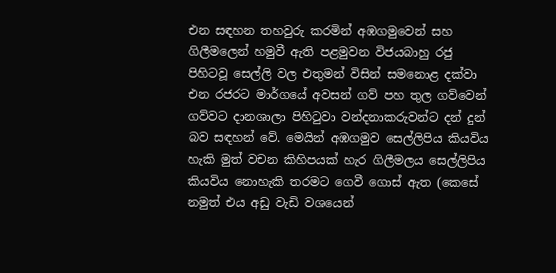එන සඳහන තහවුරු කරමින් අඹගමුවෙන් සහ ගිලීමලෙන් හමුවී ඇති පළමුවන විජයබාහු රජු පිහිටවූ සෙල්ලි වල එතුමන් විසින් සමනොළ දක්වා එන රජරට මාර්ගයේ අවසන් ගව් පහ තුල ගව්වෙන් ගව්වට දානශාලා පිහිටුවා වන්දනාකරුවන්ට දන් දුන් බව සඳහන් වේ. මෙයින් අඹගමුව සෙල්ලිපිය කියවිය හැකි මුත් වචන කිහිපයක් හැර ගිලීමලය සෙල්ලිපිය කියවිය නොහැකි තරමට ගෙවී ගොස් ඇත (කෙසේ නමුත් එය අඩු වැඩි වශයෙන්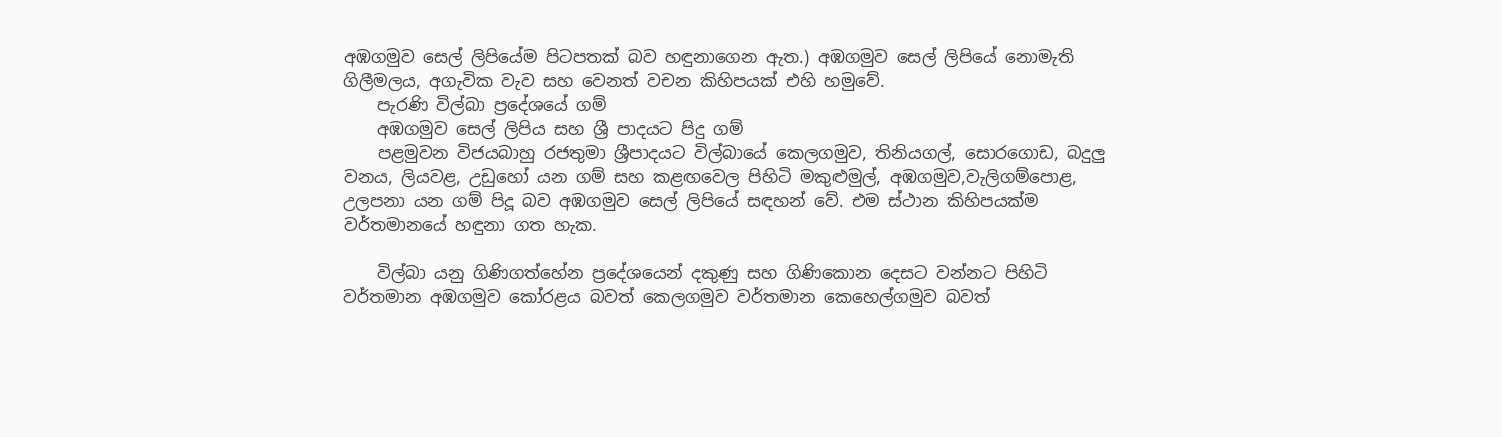අඹගමුව සෙල් ලිපියේම පිටපතක් බව හඳුනාගෙන ඇත.) අඹගමුව සෙල් ලිපියේ නොමැති ගිලීමලය, අගැවික වැව සහ වෙනත් වචන කිහිපයක් එහි හමුවේ.
    පැරණි විල්බා ප්‍රදේශයේ ගම්
    අඹගමුව සෙල් ලිපිය සහ ශ්‍රී පාදයට පිදු ගම්
    පළමුවන විජයබාහු රජතුමා ශ්‍රීපාදයට විල්බායේ කෙලගමුව, තිනියගල්, සොරගොඩ, බදුලු වනය, ලියවළ, උඩුහෝ යන ගම් සහ කළඟවෙල පිහිටි මකුළුමුල්, අඹගමුව,වැලිගම්පොළ, උලපනා යන ගම් පිදූ බව අඹගමුව සෙල් ලිපියේ සඳහන් වේ. එම ස්ථාන කිහිපයක්ම වර්තමානයේ හඳුනා ගත හැක.

    විල්බා යනු ගිණිගත්හේන ප්‍රදේශයෙන් දකුණු සහ ගිණිකොන දෙසට වන්නට පිහිටි වර්තමාන අඹගමුව කෝරළය බවත් කෙලගමුව වර්තමාන කෙහෙල්ගමුව බවත්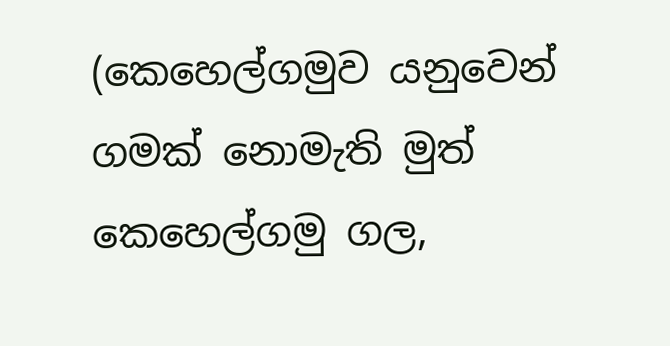(කෙහෙල්ගමුව යනුවෙන් ගමක් නොමැති මුත් කෙහෙල්ගමු ගල,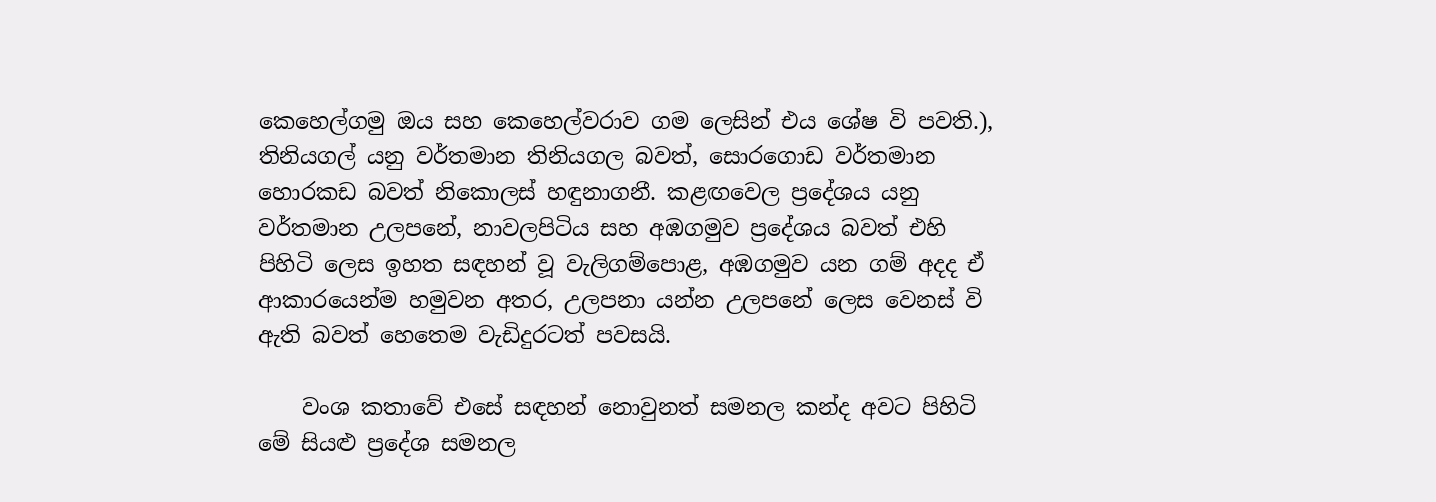කෙහෙල්ගමු ඔය සහ කෙහෙල්වරාව ගම ලෙසින් එය ශේෂ වි පවති.), තිනියගල් යනු වර්තමාන තිනියගල බවත්, සොරගොඩ වර්තමාන හොරකඩ බවත් නිකොලස් හඳුනාගනී. කළඟවෙල ප්‍රදේශය යනු වර්තමාන උලපනේ, නාවලපිටිය සහ අඹගමුව ප්‍රදේශය බවත් එහි පිහිටි ලෙස ඉහත සඳහන් වූ වැලිගම්පොළ, අඹගමුව යන ගම් අදද ඒ ආකාරයෙන්ම හමුවන අතර, උලපනා යන්න උලපනේ ලෙස වෙනස් වි ඇති බවත් හෙතෙම වැඩිදුරටත් පවසයි.

    වංශ කතාවේ එසේ සඳහන් නොවුනත් සමනල කන්ද අවට පිහිටි මේ සියළු ප්‍රදේශ සමනල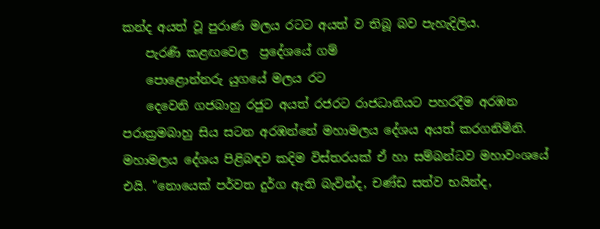කන්ද අයත් වූ පුරාණ මලය රටට අයත් ව තිබූ බව පැහැදිලිය.
    පැරණි කළඟවෙල  ප්‍රදේශයේ ගම්
    පොළොන්නරු යුගයේ මලය රට
    දෙවෙනි ගජබාහු රජුට අයත් රජරට රාජධානියට පහරදීම අරඹන පරාක්‍රමබාහු සිය සටන අරඹන්නේ මහාමලය දේශය අයත් කරගනිමිනි. මහාමලය දේශය පිළිබඳව කදිම විස්තරයක් ඒ හා සම්බන්ධව මහාවංශයේ එයි. "නොයෙක් පර්වත දුර්ග ඇති බැවින්ද, චණ්ඩ සත්ව භයින්ද,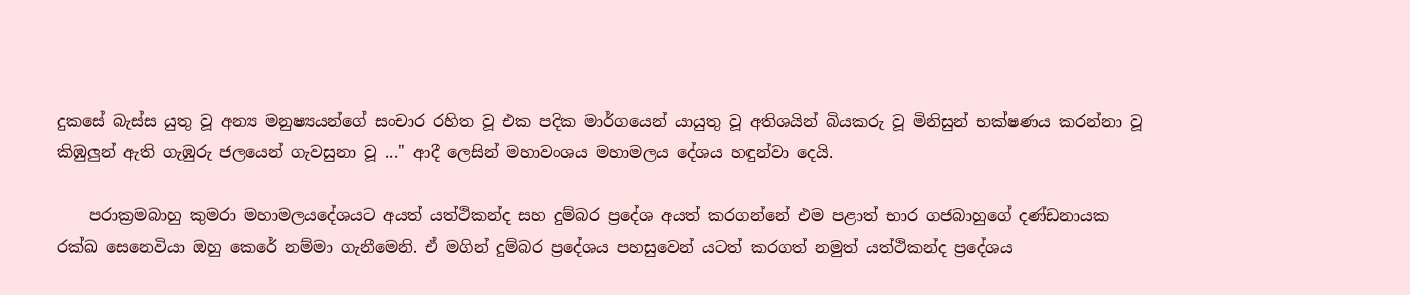දුකසේ බැස්ස යුතු වූ අන්‍ය මනුෂ්‍යයන්ගේ සංචාර රහිත වූ එක පදික මාර්ගයෙන් යායුතු වූ අතිශයින් බියකරු වූ මිනිසුන් භක්ෂණය කරන්නා වූ කිඹුලුන් ඇති ගැඹුරු ජලයෙන් ගැවසුනා වූ ..." ආදී ලෙසින් මහාවංශය මහාමලය දේශය හඳුන්වා දෙයි.

    පරාක්‍රමබාහු කුමරා මහාමලයදේශයට අයත් යත්ථිකන්ද සහ දුම්බර ප්‍රදේශ අයත් කරගන්නේ එම පළාත් භාර ගජබාහුගේ දණ්ඩනායක රක්ඛ සෙනෙවියා ඔහු කෙරේ නම්මා ගැනීමෙනි. ඒ මගින් දුම්බර ප්‍රදේශය පහසුවෙන් යටත් කරගත් නමුත් යත්ථිකන්ද ප්‍රදේශය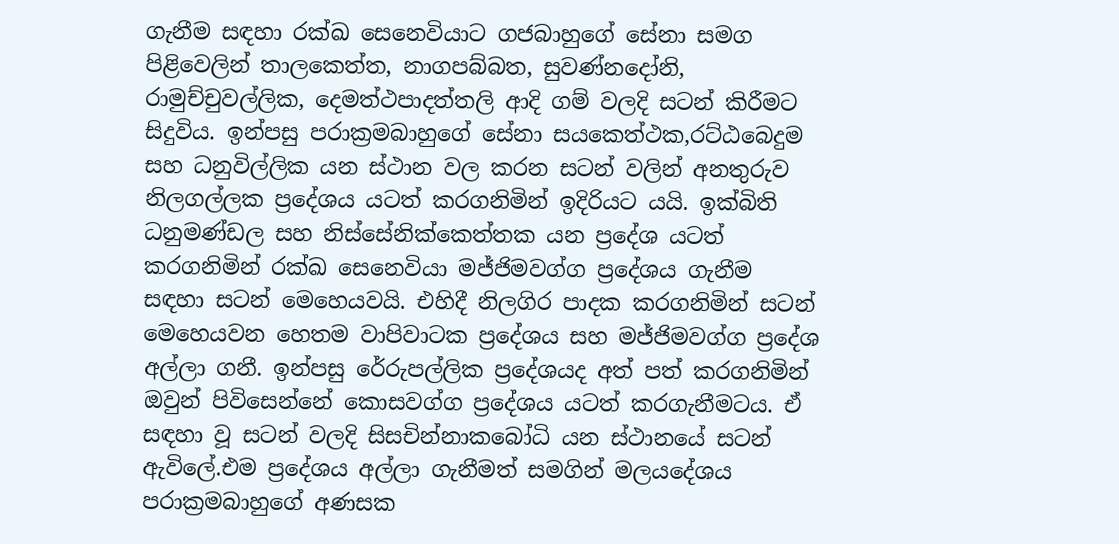ගැනීම සඳහා රක්ඛ සෙනෙවියාට ගජබාහුගේ සේනා සමග පිළිවෙලින් තාලකෙත්ත, නාගපබ්බත, සුවණ්නදෝනි, රාමුච්චුවල්ලික, දෙමත්ථපාදත්තලි ආදි ගම් වලදි සටන් කිරීමට සිදුවිය. ඉන්පසු පරාක්‍රමබාහුගේ සේනා සයකෙත්ථක,රට්ඨබෙදුම සහ ධනුවිල්ලික යන ස්ථාන වල කරන සටන් වලින් අනතුරුව නිලගල්ලක ප්‍රදේශය යටත් කරගනිමින් ඉදිරියට යයි. ඉක්බිති  ධනුමණ්ඩල සහ නිස්සේනික්කෙත්තක යන ප්‍රදේශ යටත් කරගනිමින් රක්ඛ සෙනෙවියා මජ්ජිමවග්ග ප්‍රදේශය ගැනීම සඳහා සටන් මෙහෙයවයි. එහිදී නිලගිර පාදක කරගනිමින් සටන් මෙහෙයවන හෙතම වාපිවාටක ප්‍රදේශය සහ මජ්ජිමවග්ග ප්‍රදේශ අල්ලා ගනී. ඉන්පසු රේරුපල්ලික ප්‍රදේශයද අත් පත් කරගනිමින් ඔවුන් පිවිසෙන්නේ කොසවග්ග ප්‍රදේශය යටත් කරගැනීමටය. ඒ සඳහා වූ සටන් වලදි සිසචින්නාකබෝධි යන ස්ථානයේ සටන් ඇවිලේ.එම ප්‍රදේශය අල්ලා ගැනීමත් සමගින් මලයදේශය පරාක්‍රමබාහුගේ අණසක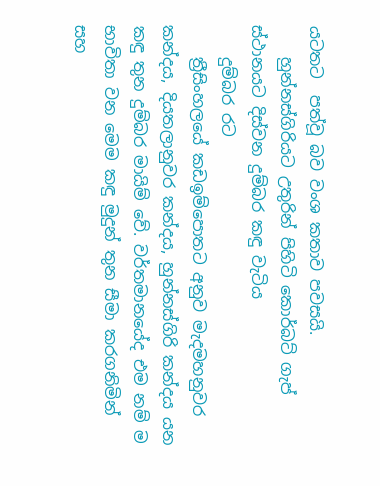යටතට  පත්වූ බව වංශ කතාව පවසයි.
    හුන්නස්ගිරියට උතුරින් පිහිටි කොර්බට් ගැප් ස්ථානයට දිස්වන දුම්බර කඳු වැටිය
    දුම්බර රට
    ත්‍රීසිංහලයේ කඩඉම්පොතට අනුව මැදමහනුවර කන්දය, දියතලානුවර කන්දය, හුන්නස්ගිරි කන්දය යන කඳු තුන දුම්බර මායිම් වේ. වර්තමානයේද එම නම් ම භාවිතා වන මෙම කඳු මුදුන් තුන සීමා කරගනිමින් සහ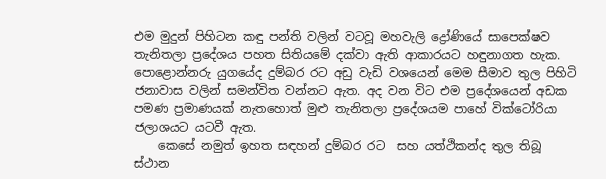එම මුදුන් පිහිටන කඳු පන්ති වලින් වටවූ මහවැලි ද්‍රෝණියේ සාපෙක්ෂව තැනිතලා ප්‍රදේශය පහත සිතියමේ දක්වා ඇති ආකාරයට හඳුනාගත හැක. පොළොන්නරු යුගයේද දුම්බර රට අඩු වැඩි වශයෙන් මෙම සීමාව තුල පිහිටි ජනාවාස වලින් සමන්විත වන්නට ඇත. අද වන විට එම ප්‍රදේශයෙන් අඩක පමණ ප්‍රමාණයක් නැතහොත් මුළු තැනිතලා ප්‍රදේශයම පාහේ වික්ටෝරියා ජලාශයට යටවී ඇත.
    කෙසේ නමුත් ඉහත සඳහන් දුම්බර රට  සහ යත්ථිකන්ද තුල තිබූ ස්ථාන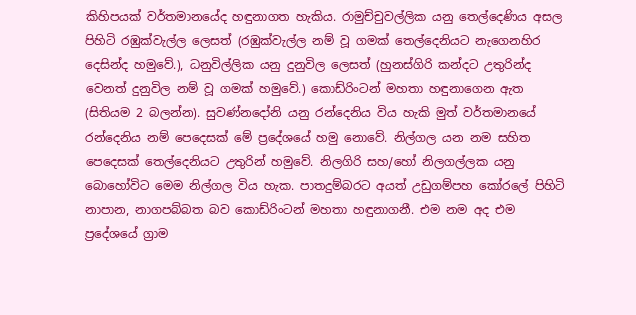කිහිපයක් වර්තමානයේද හඳුනාගත හැකිය. රාමුච්චුවල්ලික යනු තෙල්දෙණිය අසල පිහිටි රඹුක්වැල්ල ලෙසත් (රඹුක්වැල්ල නම් වූ ගමක් තෙල්දෙනියට නැගෙනහිර දෙසින්ද හමුවේ.), ධනුවිල්ලික යනු දුනුවිල ලෙසත් (හුනස්ගිරි කන්දට උතුරින්ද වෙනත් දුනුවිල නම් වූ ගමක් හමුවේ.) කොඩ්රිංටන් මහතා හඳුනාගෙන ඇත (සිතියම 2 බලන්න). සුවණ්නදෝනි යනු රන්දෙනිය විය හැකි මුත් වර්තමානයේ රන්දෙනිය නම් පෙදෙසක් මේ ප්‍රදේශයේ හමු නොවේ. නිල්ගල යන නම සහිත පෙදෙසක් තෙල්දෙනියට උතුරින් හමුවේ. නිලගිරි සහ/හෝ නිලගල්ලක යනු බොහෝවිට මෙම නිල්ගල විය හැක. පාතදුම්බරට අයත් උඩුගම්පහ කෝරලේ පිහිටි නාපාන, නාගපබ්බත බව කොඩ්රිංටන් මහතා හඳුනාගනී. එම නම අද එම ප්‍රදේශයේ ග්‍රාම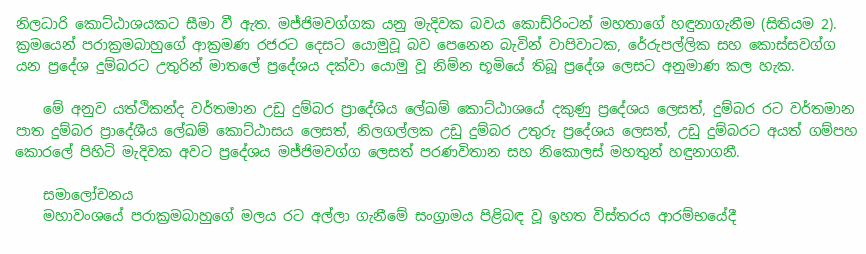නිලධාරි කොට්ඨාශයකට සීමා වී ඇත. මජ්ජිමවග්ගක යනු මැදිවක බවය කොඩ්රිංටන් මහතාගේ හඳුනාගැනීම (සිතියම 2). ක්‍රමයෙන් පරාක්‍රමබාහුගේ ආක්‍රමණ රජරට දෙසට යොමුවූ බව පෙනෙන බැවින් වාපිවාටක, රේරුපල්ලික සහ කොස්සවග්ග යන ප්‍රදේශ දුම්බරට උතුරින් මාතලේ ප්‍රදේශය දක්වා යොමු වූ නිම්න භූමියේ තිබූ ප්‍රදේශ ලෙසට අනුමාණ කල හැක.

    මේ අනුව යත්ථිකන්ද වර්තමාන උඩු දුම්බර ප්‍රාදේශිය ලේඛම් කොට්ඨාශයේ දකුණු ප්‍රදේශය ලෙසත්, දුම්බර රට වර්තමාන පාත දුම්බර ප්‍රාදේශීය ලේඛම් කොට්ඨාසය ලෙසත්, නිලගල්ලක උඩු දුම්බර උතුරු ප්‍රදේශය ලෙසත්, උඩු දුම්බරට අයත් ගම්පහ කොරලේ පිහිටි මැදිවක අවට ප්‍රදේශය මජ්ජිමවග්ග ලෙසත් පරණවිතාන සහ නිකොලස් මහතුන් හඳුනාගනී.

    සමාලෝචනය
    මහාවංශයේ පරාක්‍රමබාහුගේ මලය රට අල්ලා ගැනීමේ සංග්‍රාමය පිළිබඳ වූ ඉහත විස්තරය ආරම්භයේදී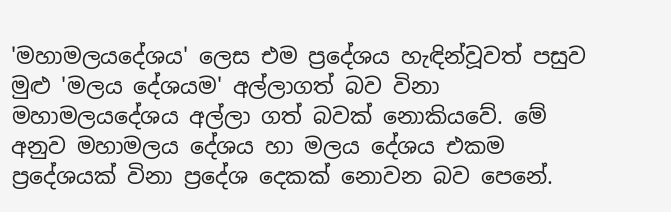'මහාමලයදේශය' ලෙස එම ප්‍රදේශය හැඳින්වූවත් පසුව මුළු 'මලය දේශයම' අල්ලාගත් බව විනා මහාමලයදේශය අල්ලා ගත් බවක් නොකියවේ. මේ අනුව මහාමලය දේශය හා මලය දේශය එකම ප්‍රදේශයක් විනා ප්‍රදේශ දෙකක් නොවන බව පෙනේ.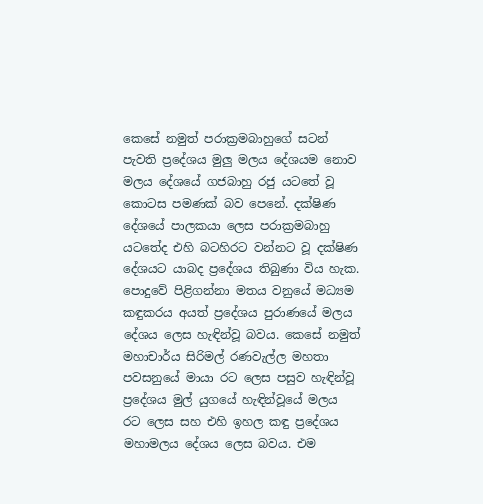කෙසේ නමුත් පරාක්‍රමබාහුගේ සටන් පැවති ප්‍රදේශය මුලු මලය දේශයම නොව මලය දේශයේ ගජබාහු රජු යටතේ වූ කොටස පමණක් බව පෙනේ. දක්ෂිණ දේශයේ පාලකයා ලෙස පරාක්‍රමබාහු යටතේද එහි බටහිරට වන්නට වූ දක්ෂිණ දේශයට යාබද ප්‍රදේශය තිබුණා විය හැක. පොදුවේ පිළිගන්නා මතය වනුයේ මධ්‍යම කඳුකරය අයත් ප්‍රදේශය පුරාණයේ මලය දේශය ලෙස හැඳින්වූ බවය. කෙසේ නමුත් මහාචාර්ය සිරිමල් රණවැල්ල මහතා පවසනුයේ මායා රට ලෙස පසුව හැඳින්වූ ප්‍රදේශය මුල් යුගයේ හැඳින්වූයේ මලය රට ලෙස සහ එහි ඉහල කඳු ප්‍රදේශය මහාමලය දේශය ලෙස බවය. එම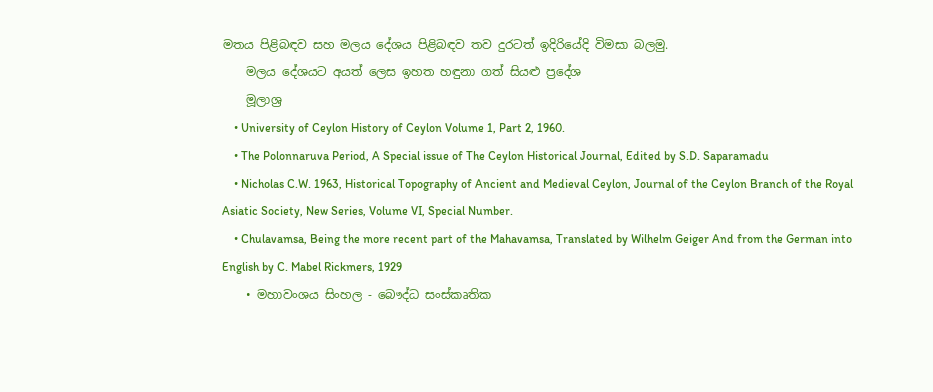මතය පිළිබඳව සහ මලය දේශය පිළිබඳව තව දුරටත් ඉදිරියේදි විමසා බලමු.
    මලය දේශයට අයත් ලෙස ඉහත හඳුනා ගත් සියළු ප්‍රදේශ
    මූලාශ්‍ර
    • University of Ceylon History of Ceylon Volume 1, Part 2, 1960.
    • The Polonnaruva Period, A Special issue of The Ceylon Historical Journal, Edited by S.D. Saparamadu
    • Nicholas C.W. 1963, Historical Topography of Ancient and Medieval Ceylon, Journal of the Ceylon Branch of the Royal Asiatic Society, New Series, Volume VI, Special Number.
    • Chulavamsa, Being the more recent part of the Mahavamsa, Translated by Wilhelm Geiger And from the German into English by C. Mabel Rickmers, 1929
    • මහාවංශය සිංහල - බෞද්ධ සංස්කෘතික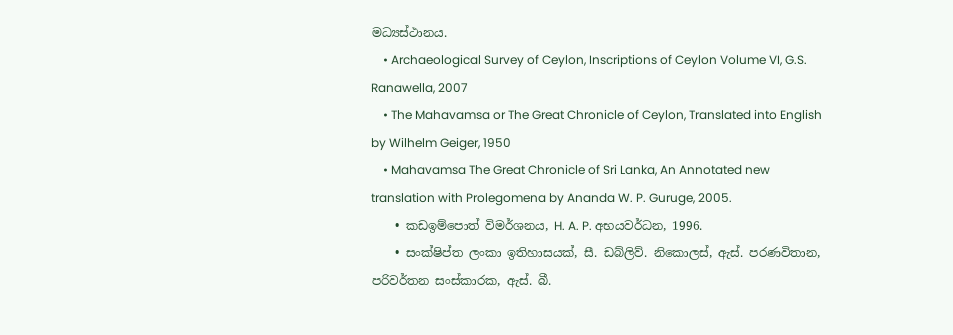මධ්‍යස්ථානය.
    • Archaeological Survey of Ceylon, Inscriptions of Ceylon Volume VI, G.S. Ranawella, 2007
    • The Mahavamsa or The Great Chronicle of Ceylon, Translated into English by Wilhelm Geiger, 1950
    • Mahavamsa The Great Chronicle of Sri Lanka, An Annotated new translation with Prolegomena by Ananda W. P. Guruge, 2005.
    • කඩඉම්පොත් විමර්ශනය, H. A. P. අභයවර්ධන, 1996.
    • සංක්ෂිප්ත ලංකා ඉතිහාසයක්, සී. ඩබ්ලිව්. නිකොලස්, ඇස්. පරණවිතාන, පරිවර්තන සංස්කාරක, ඇස්. බී.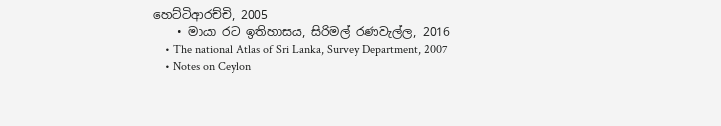හෙට්ටිආරච්චි, 2005
    • මායා රට ඉතිහාසය, සිරිමල් රණවැල්ල, 2016
    • The national Atlas of Sri Lanka, Survey Department, 2007
    • Notes on Ceylon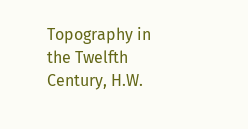Topography in the Twelfth Century, H.W.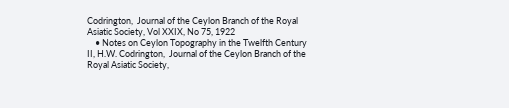Codrington,  Journal of the Ceylon Branch of the Royal Asiatic Society, Vol XXIX, No 75, 1922
    • Notes on Ceylon Topography in the Twelfth Century II, H.W. Codrington,  Journal of the Ceylon Branch of the Royal Asiatic Society,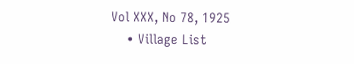Vol XXX, No 78, 1925
    • Village List